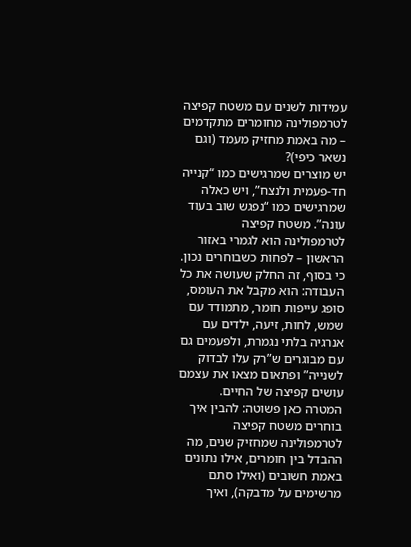עמידות לשנים עם משטח קפיצה לטרמפולינה מחומרים מתקדמים – מה באמת מחזיק מעמד (וגם נשאר כיפי)?
יש מוצרים שמרגישים כמו “קנייה חד-פעמית ולנצח”, ויש כאלה שמרגישים כמו “נפגש שוב בעוד עונה”. משטח קפיצה לטרמפולינה הוא לגמרי באזור הראשון – לפחות כשבוחרים נכון. כי בסוף, זה החלק שעושה את כל העבודה: הוא מקבל את העומס, סופג עייפות חומר, מתמודד עם שמש, לחות, זיעה, ילדים עם אנרגיה בלתי נגמרת, ולפעמים גם עם מבוגרים ש”רק עלו לבדוק לשנייה” ופתאום מצאו את עצמם עושים קפיצה של החיים.
המטרה כאן פשוטה: להבין איך בוחרים משטח קפיצה לטרמפולינה שמחזיק שנים, מה ההבדל בין חומרים, אילו נתונים באמת חשובים (ואילו סתם מרשימים על מדבקה), ואיך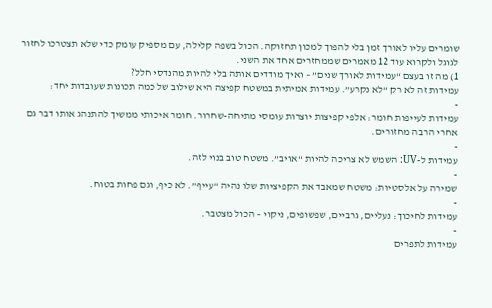שומרים עליו לאורך זמן בלי להפוך למכון תחזוקה. הכול בשפה קלילה, עם מספיק עומק כדי שלא תצטרכו לחזור לגוגל ולקרוא עוד 12 מאמרים שממחזרים אחד את השני.
1) מה זו בעצם “עמידות לאורך שנים” – ואיך מודדים אותה בלי להיות מהנדסי חלל?
עמידות זה לא רק “לא נקרע”. עמידות אמיתית במשטח קפיצה היא שילוב של כמה תכונות שעובדות יחד:
-
עמידות לעייפות חומר: אלפי קפיצות יוצרות עומסי מתיחה-שחרור. חומר איכותי ממשיך להתנהג אותו דבר גם אחרי הרבה מחזורים.
-
עמידות ל-UV: השמש לא צריכה להיות “אויב”. משטח טוב בנוי לזה.
-
שמירה על אלסטיות: משטח שמאבד את הקפיציות שלו נהיה “עייף”. לא כיף, וגם פחות בטוח.
-
עמידות לחיכוך: נעליים, גרביים, שפשופים, ניקוי – הכול מצטבר.
-
עמידות לתפרים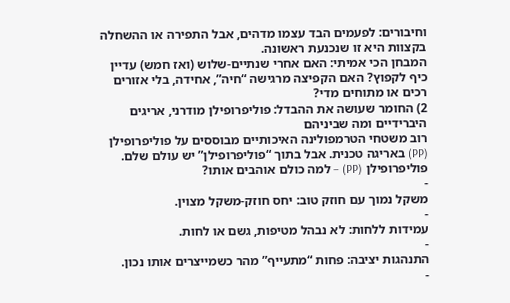וחיבורים: לפעמים הבד עצמו מדהים, אבל התפירה או ההשחלה בקצוות היא זו שנכנעת ראשונה.
המבחן הכי אמיתי: האם אחרי שנתיים-שלוש (ואז חמש) עדיין כיף לקפוץ? האם הקפיצה מרגישה “חיה”, אחידה, בלי אזורים רכים או מתוחים מדי?
2) החומר שעושה את ההבדל: פוליפרופילן מודרני, אריגים היברידיים ומה שביניהם
רוב משטחי הטרמפולינה האיכותיים מבוססים על פוליפרופילן (PP) באריגה טכנית. אבל בתוך “פוליפרופילן” יש עולם שלם.
פוליפרופילן (PP) – למה כולם אוהבים אותו?
-
משקל נמוך עם חוזק טוב: יחס חוזק-משקל מצוין.
-
עמידות ללחות: לא נבהל מטיפות, גשם או לחות.
-
התנהגות יציבה: פחות “מתעייף” מהר כשמייצרים אותו נכון.
-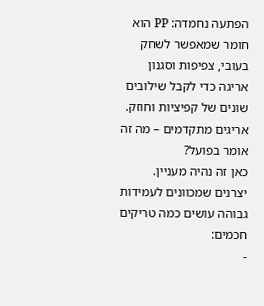הפתעה נחמדה: PP הוא חומר שמאפשר לשחק בעובי, צפיפות וסגנון אריגה כדי לקבל שילובים שונים של קפיציות וחוזק.
אריגים מתקדמים – מה זה אומר בפועל?
כאן זה נהיה מעניין. יצרנים שמכוונים לעמידות גבוהה עושים כמה טריקים חכמים:
-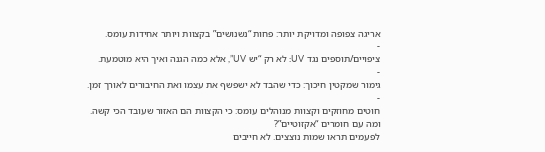אריגה צפופה ומדויקת יותר: פחות “נשנושים” בקצוות ויותר אחידות עומס.
-
ציפויים/תוספים נגד UV: לא רק “יש UV”, אלא כמה הגנה ואיך היא מוטמעת.
-
גימור שמקטין חיכוך: כדי שהבד לא ישפשף את עצמו ואת החיבורים לאורך זמן.
-
חוטים מחוזקים וקצוות מנוהלים עומס: כי הקצוות הם האזור שעובד הכי קשה.
ומה עם חומרים “אקזוטיים”?
לפעמים תראו שמות נוצצים. לא חייבים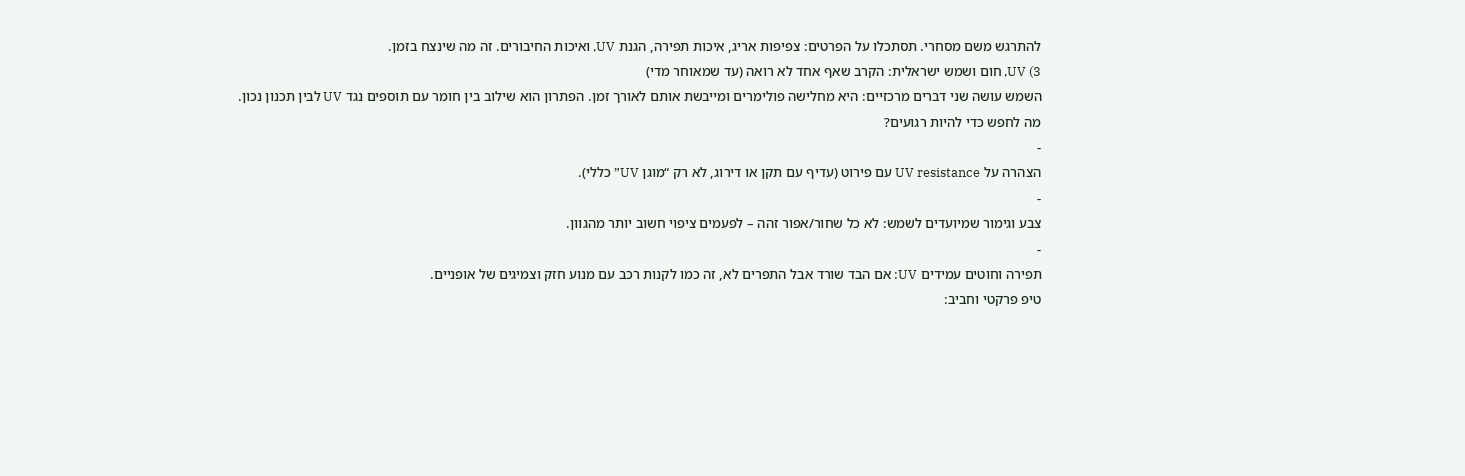להתרגש משם מסחרי. תסתכלו על הפרטים: צפיפות אריג, איכות תפירה, הגנת UV, ואיכות החיבורים. זה מה שינצח בזמן.
3) UV, חום ושמש ישראלית: הקרב שאף אחד לא רואה (עד שמאוחר מדי)
השמש עושה שני דברים מרכזיים: היא מחלישה פולימרים ומייבשת אותם לאורך זמן. הפתרון הוא שילוב בין חומר עם תוספים נגד UV לבין תכנון נכון.
מה לחפש כדי להיות רגועים?
-
הצהרה על UV resistance עם פירוט (עדיף עם תקן או דירוג, לא רק “מוגן UV” כללי).
-
צבע וגימור שמיועדים לשמש: לא כל שחור/אפור זהה – לפעמים ציפוי חשוב יותר מהגוון.
-
תפירה וחוטים עמידים UV: אם הבד שורד אבל התפרים לא, זה כמו לקנות רכב עם מנוע חזק וצמיגים של אופניים.
טיפ פרקטי וחביב: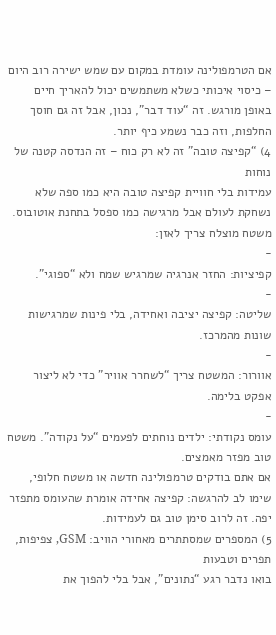אם הטרמפולינה עומדת במקום עם שמש ישירה רוב היום – כיסוי איכותי כשלא משתמשים יכול להאריך חיים באופן מורגש. זה “עוד דבר”, נכון, אבל זה גם חוסך החלפות, וזה כבר נשמע כיף יותר.
4) “קפיצה טובה” זה לא רק כוח – זה הנדסה קטנה של נוחות
עמידות בלי חוויית קפיצה טובה היא כמו ספה שלא נשחקת לעולם אבל מרגישה כמו ספסל בתחנת אוטובוס. משטח מוצלח צריך לאזן:
-
קפיציות: החזר אנרגיה שמרגיש שמח ולא “ספוגי”.
-
שליטה: קפיצה יציבה ואחידה, בלי פינות שמרגישות שונות מהמרכז.
-
אוורור: המשטח צריך “לשחרר אוויר” כדי לא ליצור אפקט בלימה.
-
עומס נקודתי: ילדים נוחתים לפעמים “על נקודה”. משטח טוב מפזר מאמצים.
אם אתם בודקים טרמפולינה חדשה או משטח חלופי, שימו לב להרגשה: קפיצה אחידה אומרת שהעומס מתפזר יפה. זה לרוב סימן טוב גם לעמידות.
5) המספרים שמסתתרים מאחורי הוויב: GSM, צפיפות, תפרים וטבעות
בואו נדבר רגע “נתונים”, אבל בלי להפוך את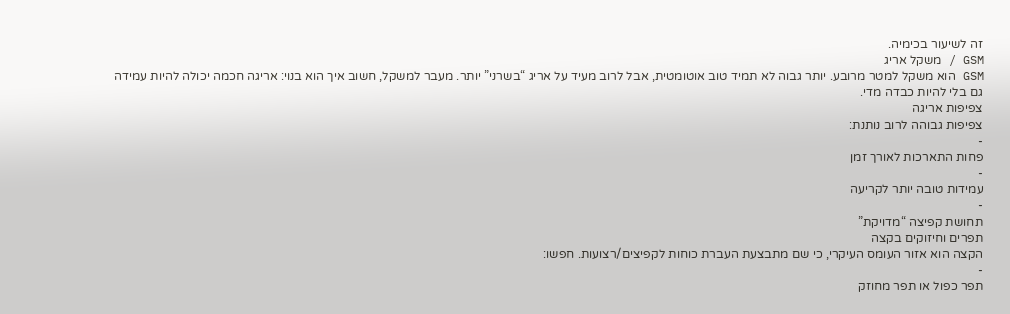זה לשיעור בכימיה.
GSM / משקל אריג
GSM הוא משקל למטר מרובע. יותר גבוה לא תמיד טוב אוטומטית, אבל לרוב מעיד על אריג “בשרני” יותר. מעבר למשקל, חשוב איך הוא בנוי: אריגה חכמה יכולה להיות עמידה גם בלי להיות כבדה מדי.
צפיפות אריגה
צפיפות גבוהה לרוב נותנת:
-
פחות התארכות לאורך זמן
-
עמידות טובה יותר לקריעה
-
תחושת קפיצה “מדויקת”
תפרים וחיזוקים בקצה
הקצה הוא אזור העומס העיקרי, כי שם מתבצעת העברת כוחות לקפיצים/רצועות. חפשו:
-
תפר כפול או תפר מחוזק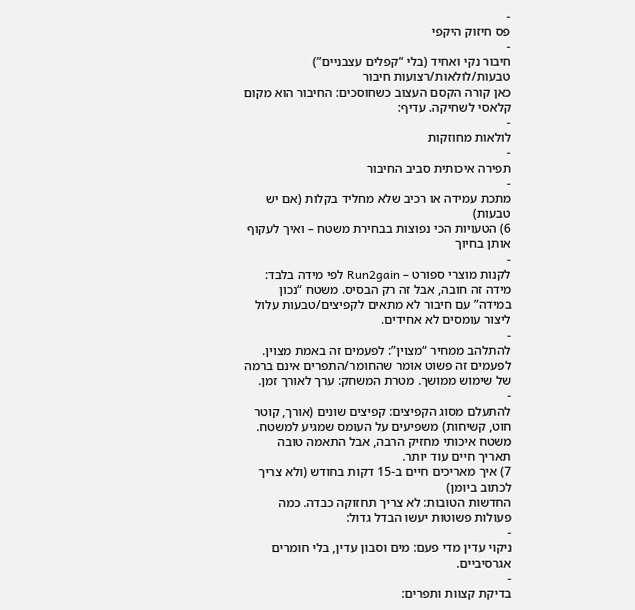-
פס חיזוק היקפי
-
חיבור נקי ואחיד (בלי “קפלים עצבניים”)
טבעות/לולאות/רצועות חיבור
כאן קורה הקסם העצוב כשחוסכים: החיבור הוא מקום קלאסי לשחיקה. עדיף:
-
לולאות מחוזקות
-
תפירה איכותית סביב החיבור
-
מתכת עמידה או רכיב שלא מחליד בקלות (אם יש טבעות)
6) הטעויות הכי נפוצות בבחירת משטח – ואיך לעקוף אותן בחיוך
-
לקנות מוצרי ספורט – Run2gain לפי מידה בלבד: מידה זה חובה, אבל זה רק הבסיס. משטח “נכון במידה” עם חיבור לא מתאים לקפיצים/טבעות עלול ליצור עומסים לא אחידים.
-
להתלהב ממחיר “מצוין”: לפעמים זה באמת מצוין. לפעמים זה פשוט אומר שהחומר/התפרים אינם ברמה של שימוש ממושך. מטרת המשחק: ערך לאורך זמן.
-
להתעלם מסוג הקפיצים: קפיצים שונים (אורך, קוטר חוט, קשיחות) משפיעים על העומס שמגיע למשטח. משטח איכותי מחזיק הרבה, אבל התאמה טובה תאריך חיים עוד יותר.
7) איך מאריכים חיים ב-15 דקות בחודש (ולא צריך לכתוב ביומן)
החדשות הטובות: לא צריך תחזוקה כבדה. כמה פעולות פשוטות יעשו הבדל גדול:
-
ניקוי עדין מדי פעם: מים וסבון עדין, בלי חומרים אגרסיביים.
-
בדיקת קצוות ותפרים: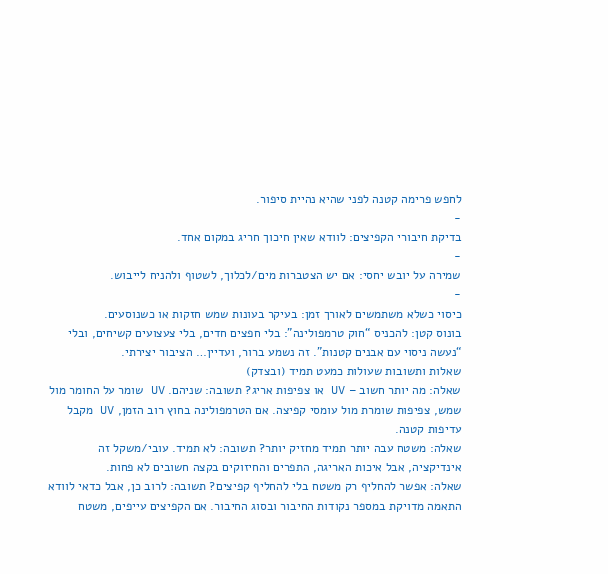לחפש פרימה קטנה לפני שהיא נהיית סיפור.
-
בדיקת חיבורי הקפיצים: לוודא שאין חיכוך חריג במקום אחד.
-
שמירה על יובש יחסי: אם יש הצטברות מים/לכלוך, לשטוף ולהניח לייבוש.
-
כיסוי כשלא משתמשים לאורך זמן: בעיקר בעונות שמש חזקות או כשנוסעים.
בונוס קטן: להכניס “חוק טרמפולינה”: בלי חפצים חדים, בלי צעצועים קשיחים, ובלי “נעשה ניסוי עם אבנים קטנות”. זה נשמע ברור, ועדיין… הציבור יצירתי.
שאלות ותשובות שעולות כמעט תמיד (ובצדק)
שאלה: מה יותר חשוב – UV או צפיפות אריג? תשובה: שניהם. UV שומר על החומר מול שמש, צפיפות שומרת מול עומסי קפיצה. אם הטרמפולינה בחוץ רוב הזמן, UV מקבל עדיפות קטנה.
שאלה: משטח עבה יותר תמיד מחזיק יותר? תשובה: לא תמיד. עובי/משקל זה אינדיקציה, אבל איכות האריגה, התפרים והחיזוקים בקצה חשובים לא פחות.
שאלה: אפשר להחליף רק משטח בלי להחליף קפיצים? תשובה: לרוב כן, אבל כדאי לוודא התאמה מדויקת במספר נקודות החיבור ובסוג החיבור. אם הקפיצים עייפים, משטח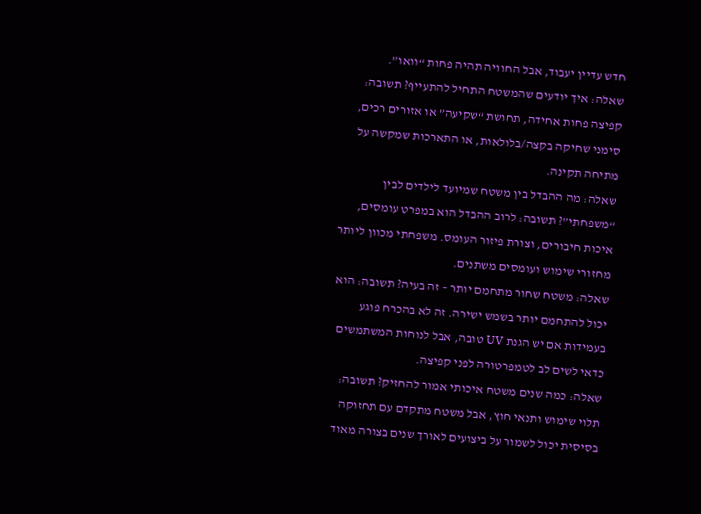חדש עדיין יעבוד, אבל החוויה תהיה פחות “וואו”.
שאלה: איך יודעים שהמשטח התחיל להתעייף? תשובה: קפיצה פחות אחידה, תחושת “שקיעה” או אזורים רכים, סימני שחיקה בקצה/בלולאות, או התארכות שמקשה על מתיחה תקינה.
שאלה: מה ההבדל בין משטח שמיועד לילדים לבין “משפחתי”? תשובה: לרוב ההבדל הוא במפרט עומסים, איכות חיבורים, וצורת פיזור העומס. משפחתי מכוון ליותר מחזורי שימוש ועומסים משתנים.
שאלה: משטח שחור מתחמם יותר – זה בעיה? תשובה: הוא יכול להתחמם יותר בשמש ישירה. זה לא בהכרח פוגע בעמידות אם יש הגנת UV טובה, אבל לנוחות המשתמשים כדאי לשים לב לטמפרטורה לפני קפיצה.
שאלה: כמה שנים משטח איכותי אמור להחזיק? תשובה: תלוי שימוש ותנאי חוץ, אבל משטח מתקדם עם תחזוקה בסיסית יכול לשמור על ביצועים לאורך שנים בצורה מאוד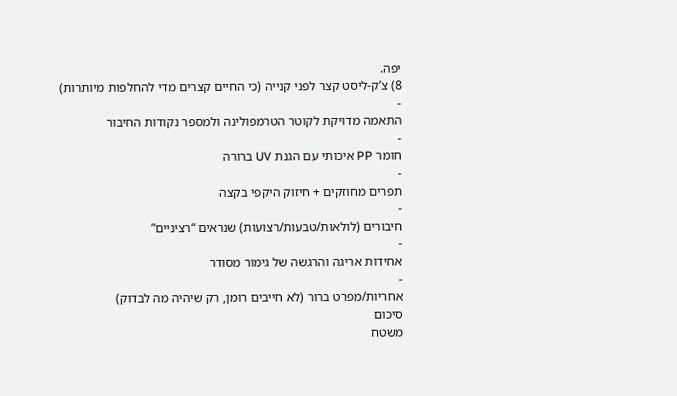יפה.
8) צ’ק-ליסט קצר לפני קנייה (כי החיים קצרים מדי להחלפות מיותרות)
-
התאמה מדויקת לקוטר הטרמפולינה ולמספר נקודות החיבור
-
חומר PP איכותי עם הגנת UV ברורה
-
תפרים מחוזקים + חיזוק היקפי בקצה
-
חיבורים (לולאות/טבעות/רצועות) שנראים “רציניים”
-
אחידות אריגה והרגשה של גימור מסודר
-
אחריות/מפרט ברור (לא חייבים רומן, רק שיהיה מה לבדוק)
סיכום
משטח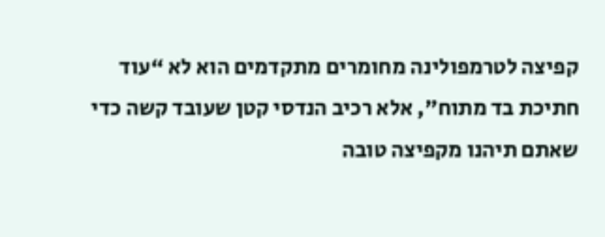קפיצה לטרמפולינה מחומרים מתקדמים הוא לא “עוד חתיכת בד מתוח”, אלא רכיב הנדסי קטן שעובד קשה כדי שאתם תיהנו מקפיצה טובה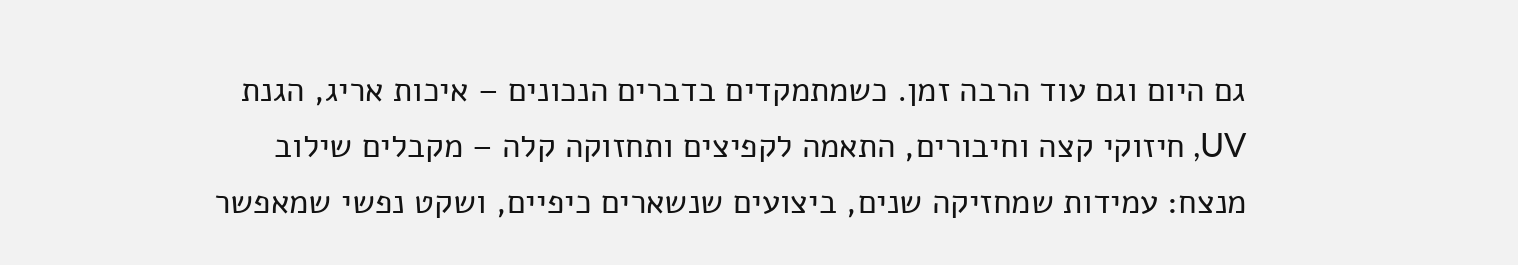גם היום וגם עוד הרבה זמן. כשמתמקדים בדברים הנכונים – איכות אריג, הגנת UV, חיזוקי קצה וחיבורים, התאמה לקפיצים ותחזוקה קלה – מקבלים שילוב מנצח: עמידות שמחזיקה שנים, ביצועים שנשארים כיפיים, ושקט נפשי שמאפשר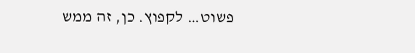פשוט… לקפוץ. כן, זה ממש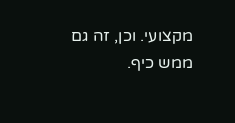מקצועי. וכן, זה גם ממש כיף.